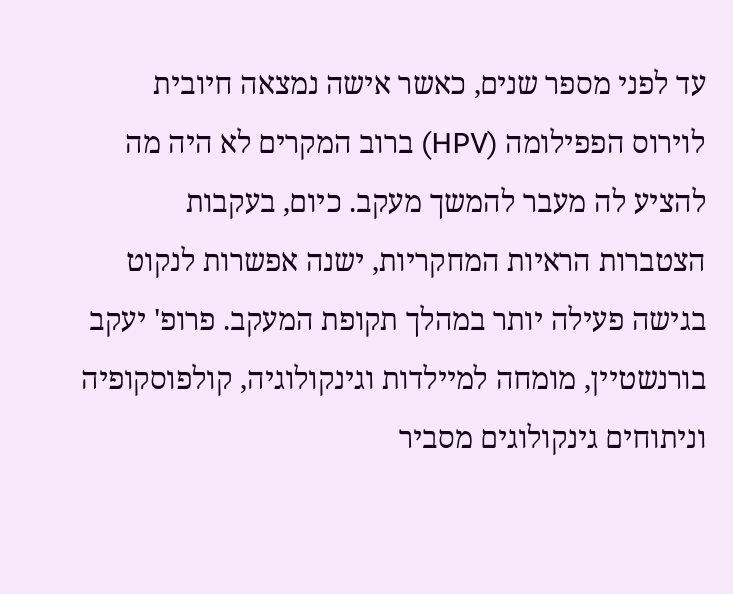עד לפני מספר שנים, כאשר אישה נמצאה חיובית לוירוס הפפילומה (HPV) ברוב המקרים לא היה מה להציע לה מעבר להמשך מעקב. כיום, בעקבות הצטברות הראיות המחקריות, ישנה אפשרות לנקוט בגישה פעילה יותר במהלך תקופת המעקב. פרופ' יעקב בורנשטיין, מומחה למיילדות וגינקולוגיה, קולפוסקופיה וניתוחים גינקולוגים מסביר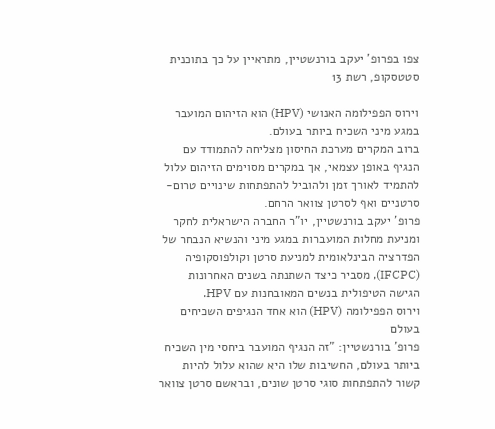צפו בפרופ' יעקב בורנשטיין, מתראיין על כך בתוכנית סטטסקופ, רשת 13

וירוס הפפילומה האנושי (HPV) הוא הזיהום המועבר במגע מיני השכיח ביותר בעולם.
ברוב המקרים מערכת החיסון מצליחה להתמודד עם הנגיף באופן עצמאי, אך במקרים מסוימים הזיהום עלול להתמיד לאורך זמן ולהוביל להתפתחות שינויים טרום-סרטניים ואף לסרטן צוואר הרחם.
פרופ' יעקב בורנשטיין, יו"ר החברה הישראלית לחקר ומניעת מחלות המועברות במגע מיני והנשיא הנבחר של הפדרציה הבינלאומית למניעת סרטן וקולפוסקופיה (IFCPC), מסביר כיצד השתנתה בשנים האחרונות הגישה הטיפולית בנשים המאובחנות עם HPV.
וירוס הפפילומה (HPV) הוא אחד הנגיפים השכיחים בעולם
פרופ' בורנשטיין: "זה הנגיף המועבר ביחסי מין השכיח ביותר בעולם, החשיבות שלו היא שהוא עלול להיות קשור להתפתחות סוגי סרטן שונים, ובראשם סרטן צוואר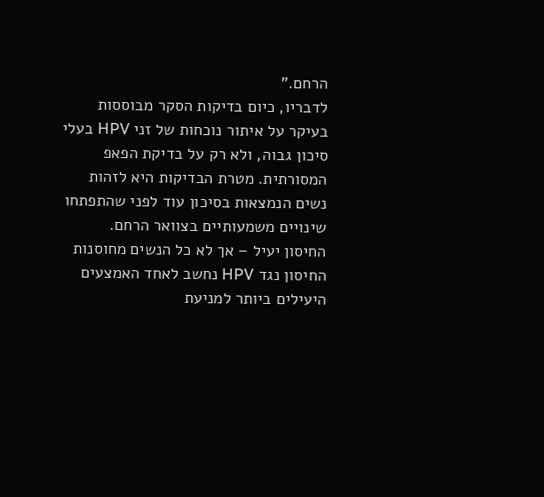הרחם."
לדבריו, כיום בדיקות הסקר מבוססות בעיקר על איתור נוכחות של זני HPV בעלי סיכון גבוה, ולא רק על בדיקת הפאפ המסורתית. מטרת הבדיקות היא לזהות נשים הנמצאות בסיכון עוד לפני שהתפתחו שינויים משמעותיים בצוואר הרחם.
החיסון יעיל – אך לא כל הנשים מחוסנות
החיסון נגד HPV נחשב לאחד האמצעים היעילים ביותר למניעת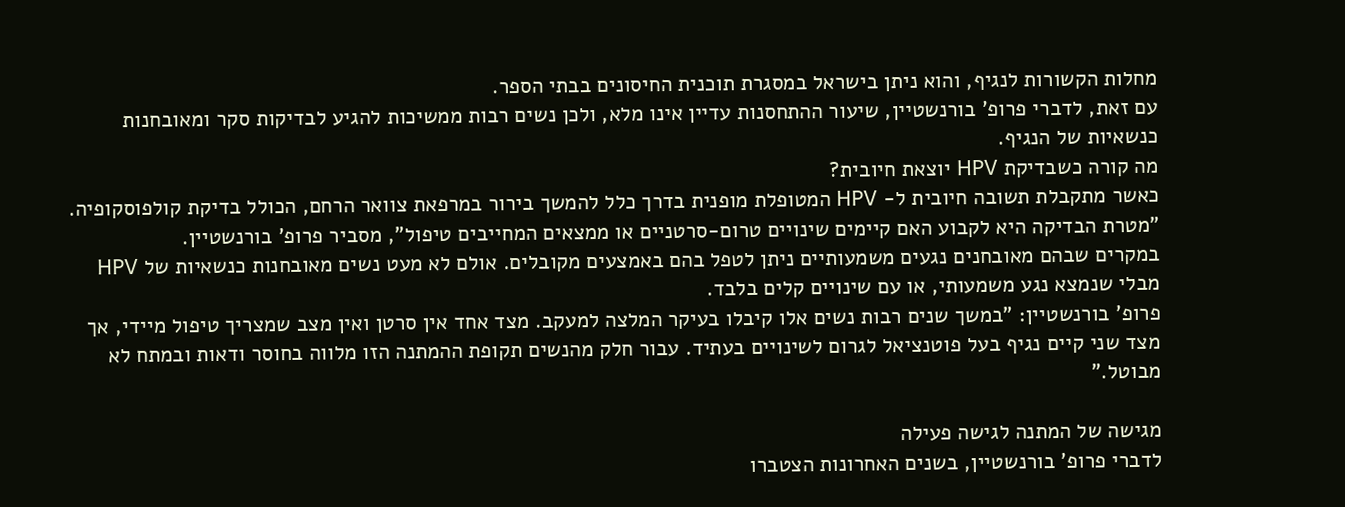מחלות הקשורות לנגיף, והוא ניתן בישראל במסגרת תוכנית החיסונים בבתי הספר.
עם זאת, לדברי פרופ' בורנשטיין, שיעור ההתחסנות עדיין אינו מלא, ולכן נשים רבות ממשיכות להגיע לבדיקות סקר ומאובחנות כנשאיות של הנגיף.
מה קורה כשבדיקת HPV יוצאת חיובית?
כאשר מתקבלת תשובה חיובית ל- HPV המטופלת מופנית בדרך כלל להמשך בירור במרפאת צוואר הרחם, הכולל בדיקת קולפוסקופיה.
"מטרת הבדיקה היא לקבוע האם קיימים שינויים טרום-סרטניים או ממצאים המחייבים טיפול", מסביר פרופ' בורנשטיין.
במקרים שבהם מאובחנים נגעים משמעותיים ניתן לטפל בהם באמצעים מקובלים. אולם לא מעט נשים מאובחנות כנשאיות של HPV מבלי שנמצא נגע משמעותי, או עם שינויים קלים בלבד.
פרופ' בורנשטיין: "במשך שנים רבות נשים אלו קיבלו בעיקר המלצה למעקב. מצד אחד אין סרטן ואין מצב שמצריך טיפול מיידי, אך מצד שני קיים נגיף בעל פוטנציאל לגרום לשינויים בעתיד. עבור חלק מהנשים תקופת ההמתנה הזו מלווה בחוסר ודאות ובמתח לא מבוטל."

מגישה של המתנה לגישה פעילה
לדברי פרופ' בורנשטיין, בשנים האחרונות הצטברו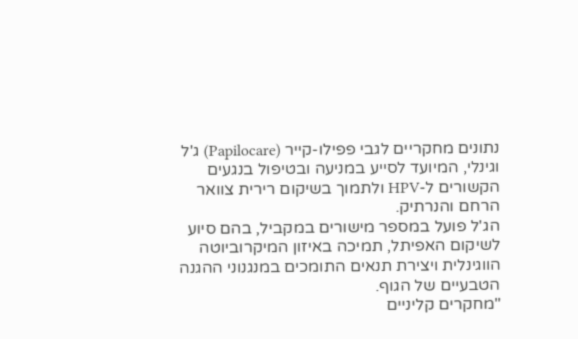נתונים מחקריים לגבי פפילו-קייר (Papilocare) ג'ל וגינלי, המיועד לסייע במניעה ובטיפול בנגעים הקשורים ל-HPV ולתמוך בשיקום רירית צוואר הרחם והנרתיק.
הג'ל פועל במספר מישורים במקביל, בהם סיוע לשיקום האפיתל, תמיכה באיזון המיקרוביוטה הווגינלית ויצירת תנאים התומכים במנגנוני ההגנה הטבעיים של הגוף.
"מחקרים קליניים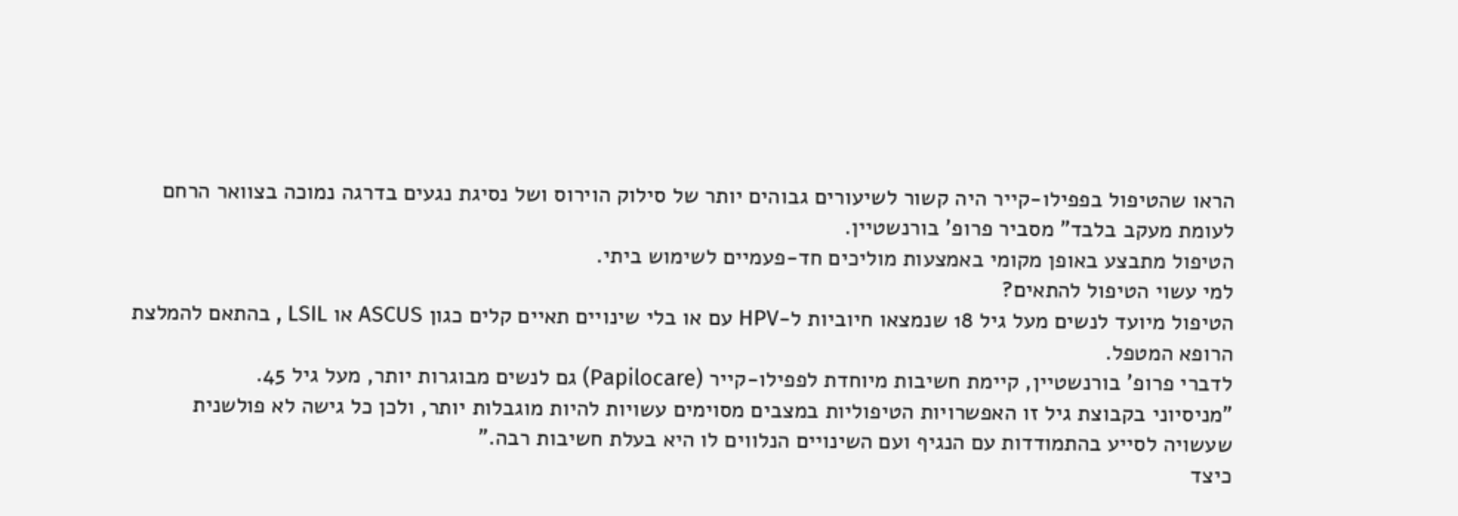הראו שהטיפול בפפילו-קייר היה קשור לשיעורים גבוהים יותר של סילוק הוירוס ושל נסיגת נגעים בדרגה נמוכה בצוואר הרחם לעומת מעקב בלבד" מסביר פרופ' בורנשטיין.
הטיפול מתבצע באופן מקומי באמצעות מוליכים חד-פעמיים לשימוש ביתי.
למי עשוי הטיפול להתאים?
הטיפול מיועד לנשים מעל גיל 18 שנמצאו חיוביות ל-HPV עם או בלי שינויים תאיים קלים כגון ASCUS או LSIL , בהתאם להמלצת הרופא המטפל.
לדברי פרופ' בורנשטיין, קיימת חשיבות מיוחדת לפפילו-קייר (Papilocare) גם לנשים מבוגרות יותר, מעל גיל 45.
"מניסיוני בקבוצת גיל זו האפשרויות הטיפוליות במצבים מסוימים עשויות להיות מוגבלות יותר, ולכן כל גישה לא פולשנית שעשויה לסייע בהתמודדות עם הנגיף ועם השינויים הנלווים לו היא בעלת חשיבות רבה."
כיצד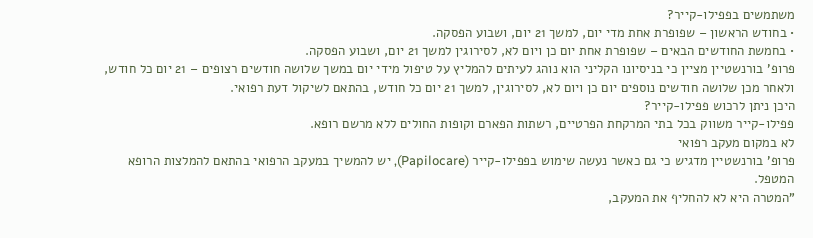משתמשים בפפילו-קייר?
• בחודש הראשון – שפופרת אחת מדי יום, למשך 21 יום, ושבוע הפסקה.
• בחמשת החודשים הבאים – שפופרת אחת יום כן ויום לא, לסירוגין למשך 21 יום, ושבוע הפסקה.
פרופ' בורנשטיין מציין כי בניסיונו הקליני הוא נוהג לעיתים להמליץ על טיפול מידי יום במשך שלושה חודשים רצופים – 21 יום כל חודש, ולאחר מכן שלושה חודשים נוספים יום כן ויום לא, לסירוגין, למשך 21 יום כל חודש, בהתאם לשיקול דעת רפואי.
היכן ניתן לרכוש פפילו-קייר?
פפילו-קייר משווק בכל בתי המרקחת הפרטיים, רשתות הפארם וקופות החולים ללא מרשם רופא.
לא במקום מעקב רפואי
פרופ' בורנשטיין מדגיש כי גם כאשר נעשה שימוש בפפילו-קייר (Papilocare), יש להמשיך במעקב הרפואי בהתאם להמלצות הרופא המטפל.
"המטרה היא לא להחליף את המעקב,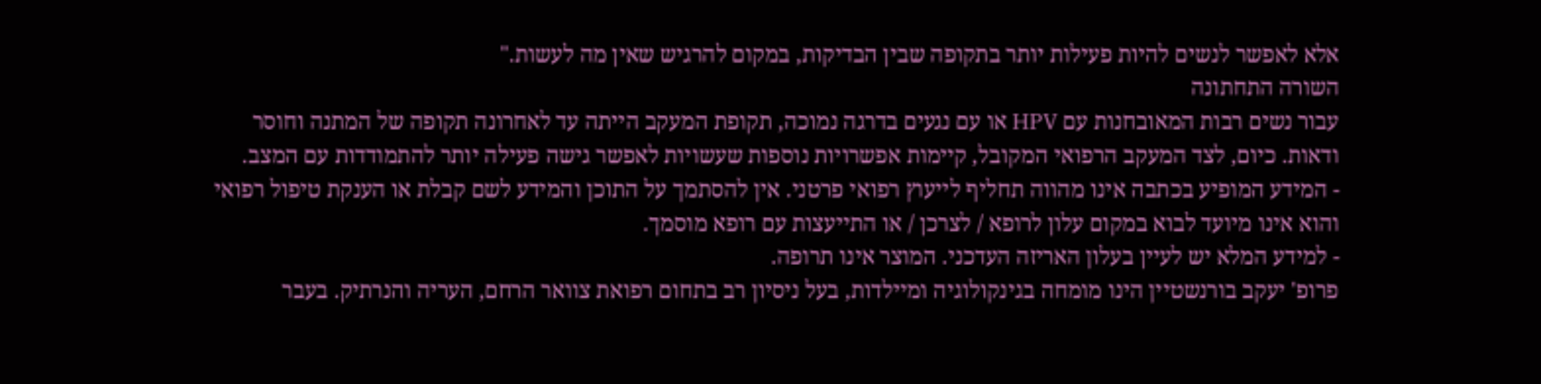אלא לאפשר לנשים להיות פעילות יותר בתקופה שבין הבדיקות, במקום להרגיש שאין מה לעשות."
השורה התחתונה
עבור נשים רבות המאובחנות עם HPV או עם נגעים בדרגה נמוכה, תקופת המעקב הייתה עד לאחרונה תקופה של המתנה וחוסר ודאות. כיום, לצד המעקב הרפואי המקובל, קיימות אפשרויות נוספות שעשויות לאפשר גישה פעילה יותר להתמודדות עם המצב.
- המידע המופיע בכתבה אינו מהווה תחליף לייעוץ רפואי פרטני. אין להסתמך על התוכן והמידע לשם קבלת או הענקת טיפול רפואי והוא אינו מיועד לבוא במקום עלון לרופא / לצרכן / או התייעצות עם רופא מוסמך.
- למידע המלא יש לעיין בעלון האריזה העדכני. המוצר אינו תרופה.
פרופ' יעקב בורנשטיין הינו מומחה בגינקולוגיה ומיילדות, בעל ניסיון רב בתחום רפואת צוואר הרחם, העריה והנרתיק. בעבר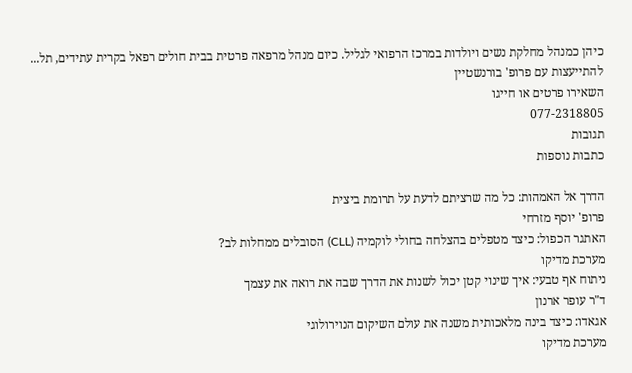כיהן כמנהל מחלקת נשים ויולדות במרכז הרפואי לגליל. כיום מנהל מרפאה פרטית בבית חולים רפאל בקרית עתידים, תל... להתייעצות עם פרופ' בורנשטיין
השאירו פרטים או חייגו
077-2318805
תגובות
כתבות נוספות

הדרך אל האמהות: כל מה שרציתם לדעת על תרומת ביצית
פרופ' יוסף מזרחי
האתגר הכפול: כיצד מטפלים בהצלחה בחולי לוקמיה (CLL) הסובלים ממחלות לב?
מערכת מדיקו
ניתוח אף טבעי: איך שינוי קטן יכול לשנות את הדרך שבה את רואה את עצמך
ד"ר עופר ארנון
אגאדו: כיצד בינה מלאכותית משנה את עולם השיקום הנוירולוגי
מערכת מדיקו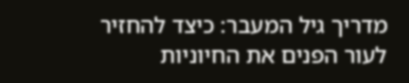מדריך גיל המעבר: כיצד להחזיר לעור הפנים את החיוניות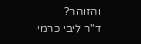והזוהר?
ד"ר ליבי כרמי